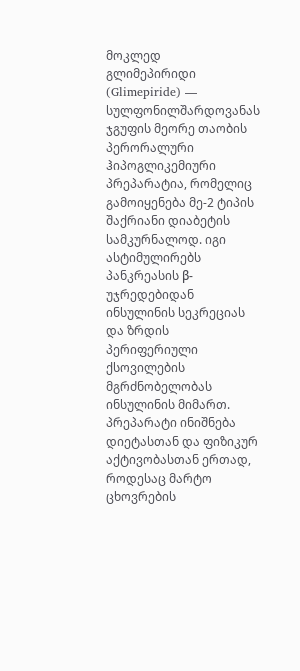მოკლედ
გლიმეპირიდი (Glimepiride) — სულფონილშარდოვანას ჯგუფის მეორე თაობის პერორალური ჰიპოგლიკემიური პრეპარატია, რომელიც გამოიყენება მე-2 ტიპის შაქრიანი დიაბეტის სამკურნალოდ. იგი ასტიმულირებს პანკრეასის β-უჯრედებიდან ინსულინის სეკრეციას და ზრდის პერიფერიული ქსოვილების მგრძნობელობას ინსულინის მიმართ. პრეპარატი ინიშნება დიეტასთან და ფიზიკურ აქტივობასთან ერთად, როდესაც მარტო ცხოვრების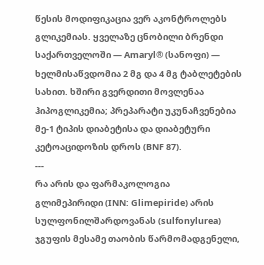წესის მოდიფიკაცია ვერ აკონტროლებს გლიკემიას. ყველაზე ცნობილი ბრენდი საქართველოში — Amaryl® (სანოფი) — ხელმისაწვდომია 2 მგ და 4 მგ ტაბლეტების სახით. ხშირი გვერდითი მოვლენაა ჰიპოგლიკემია; პრეპარატი უკუნაჩვენებია მე-1 ტიპის დიაბეტისა და დიაბეტური კეტოაციდოზის დროს (BNF 87).
---
რა არის და ფარმაკოლოგია
გლიმეპირიდი (INN: Glimepiride) არის სულფონილშარდოვანას (sulfonylurea) ჯგუფის მესამე თაობის წარმომადგენელი,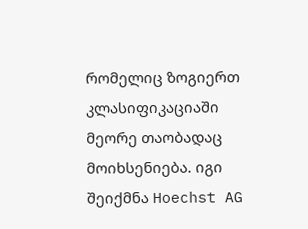რომელიც ზოგიერთ კლასიფიკაციაში მეორე თაობადაც მოიხსენიება. იგი შეიქმნა Hoechst AG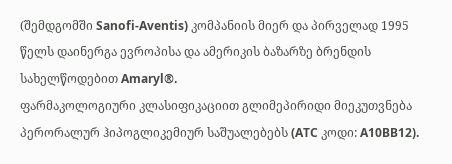(შემდგომში Sanofi-Aventis) კომპანიის მიერ და პირველად 1995 წელს დაინერგა ევროპისა და ამერიკის ბაზარზე ბრენდის სახელწოდებით Amaryl®.
ფარმაკოლოგიური კლასიფიკაციით გლიმეპირიდი მიეკუთვნება პერორალურ ჰიპოგლიკემიურ საშუალებებს (ATC კოდი: A10BB12).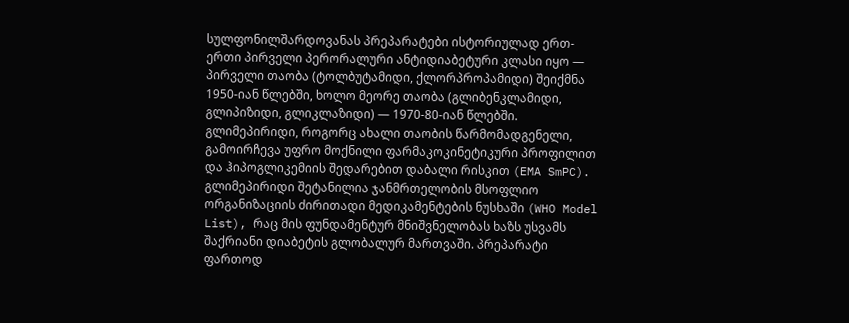სულფონილშარდოვანას პრეპარატები ისტორიულად ერთ-ერთი პირველი პერორალური ანტიდიაბეტური კლასი იყო — პირველი თაობა (ტოლბუტამიდი, ქლორპროპამიდი) შეიქმნა 1950-იან წლებში, ხოლო მეორე თაობა (გლიბენკლამიდი, გლიპიზიდი, გლიკლაზიდი) — 1970-80-იან წლებში. გლიმეპირიდი, როგორც ახალი თაობის წარმომადგენელი, გამოირჩევა უფრო მოქნილი ფარმაკოკინეტიკური პროფილით და ჰიპოგლიკემიის შედარებით დაბალი რისკით (EMA SmPC).
გლიმეპირიდი შეტანილია ჯანმრთელობის მსოფლიო ორგანიზაციის ძირითადი მედიკამენტების ნუსხაში (WHO Model List), რაც მის ფუნდამენტურ მნიშვნელობას ხაზს უსვამს შაქრიანი დიაბეტის გლობალურ მართვაში. პრეპარატი ფართოდ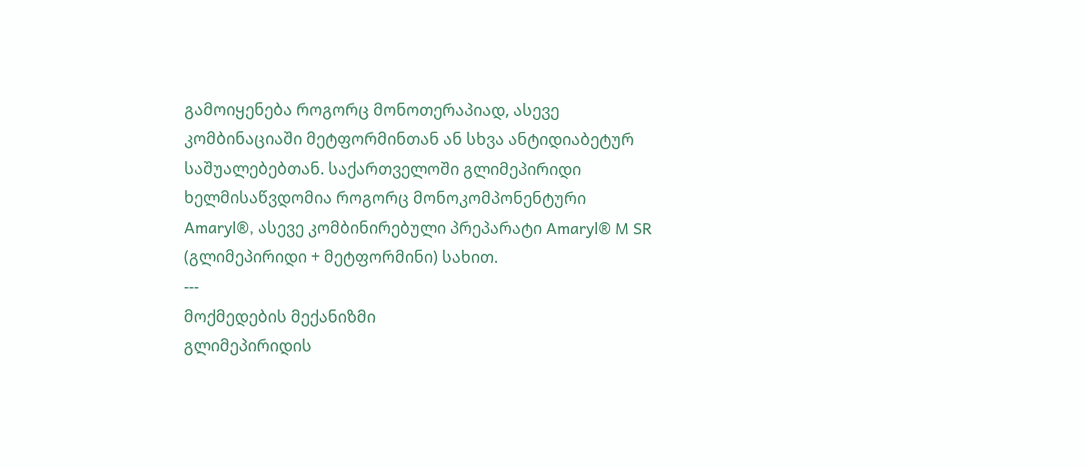გამოიყენება როგორც მონოთერაპიად, ასევე კომბინაციაში მეტფორმინთან ან სხვა ანტიდიაბეტურ საშუალებებთან. საქართველოში გლიმეპირიდი ხელმისაწვდომია როგორც მონოკომპონენტური Amaryl®, ასევე კომბინირებული პრეპარატი Amaryl® M SR (გლიმეპირიდი + მეტფორმინი) სახით.
---
მოქმედების მექანიზმი
გლიმეპირიდის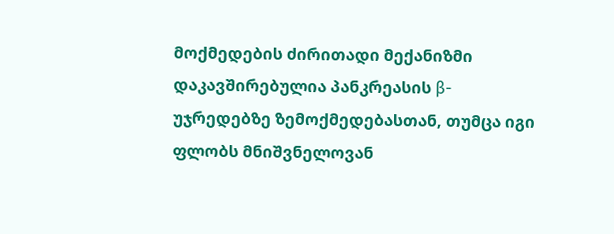მოქმედების ძირითადი მექანიზმი დაკავშირებულია პანკრეასის β-უჯრედებზე ზემოქმედებასთან, თუმცა იგი ფლობს მნიშვნელოვან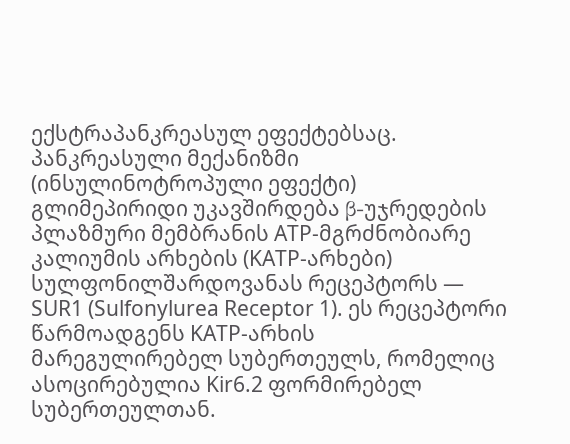ექსტრაპანკრეასულ ეფექტებსაც.
პანკრეასული მექანიზმი (ინსულინოტროპული ეფექტი)
გლიმეპირიდი უკავშირდება β-უჯრედების პლაზმური მემბრანის ATP-მგრძნობიარე კალიუმის არხების (KATP-არხები) სულფონილშარდოვანას რეცეპტორს — SUR1 (Sulfonylurea Receptor 1). ეს რეცეპტორი წარმოადგენს KATP-არხის მარეგულირებელ სუბერთეულს, რომელიც ასოცირებულია Kir6.2 ფორმირებელ სუბერთეულთან.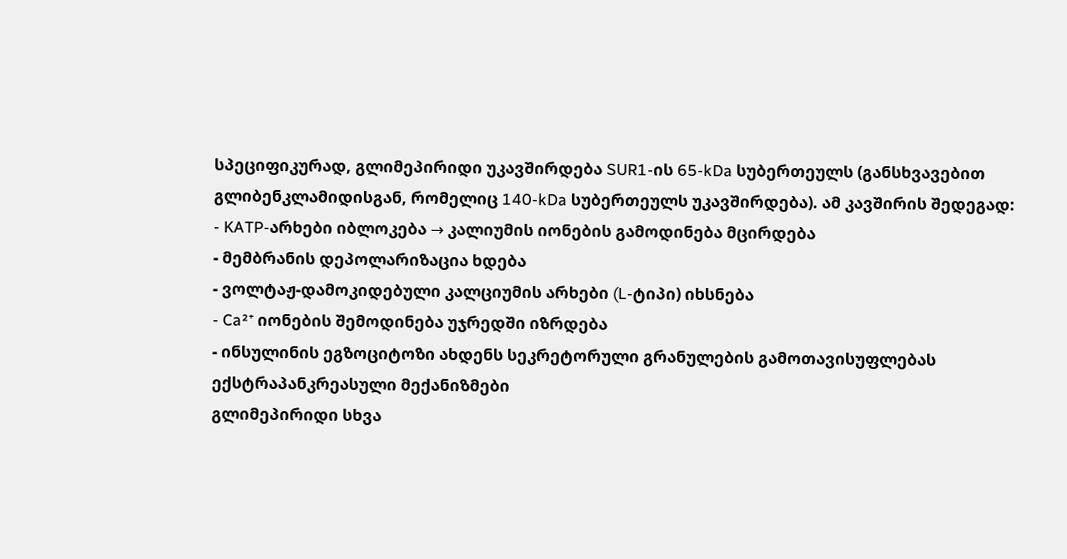სპეციფიკურად, გლიმეპირიდი უკავშირდება SUR1-ის 65-kDa სუბერთეულს (განსხვავებით გლიბენკლამიდისგან, რომელიც 140-kDa სუბერთეულს უკავშირდება). ამ კავშირის შედეგად:
- KATP-არხები იბლოკება → კალიუმის იონების გამოდინება მცირდება
- მემბრანის დეპოლარიზაცია ხდება
- ვოლტაჟ-დამოკიდებული კალციუმის არხები (L-ტიპი) იხსნება
- Ca²⁺ იონების შემოდინება უჯრედში იზრდება
- ინსულინის ეგზოციტოზი ახდენს სეკრეტორული გრანულების გამოთავისუფლებას
ექსტრაპანკრეასული მექანიზმები
გლიმეპირიდი სხვა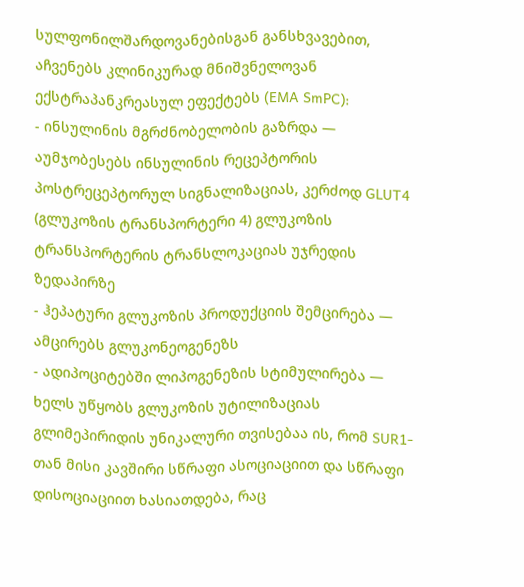სულფონილშარდოვანებისგან განსხვავებით, აჩვენებს კლინიკურად მნიშვნელოვან ექსტრაპანკრეასულ ეფექტებს (EMA SmPC):
- ინსულინის მგრძნობელობის გაზრდა — აუმჯობესებს ინსულინის რეცეპტორის პოსტრეცეპტორულ სიგნალიზაციას, კერძოდ GLUT4 (გლუკოზის ტრანსპორტერი 4) გლუკოზის ტრანსპორტერის ტრანსლოკაციას უჯრედის ზედაპირზე
- ჰეპატური გლუკოზის პროდუქციის შემცირება — ამცირებს გლუკონეოგენეზს
- ადიპოციტებში ლიპოგენეზის სტიმულირება — ხელს უწყობს გლუკოზის უტილიზაციას
გლიმეპირიდის უნიკალური თვისებაა ის, რომ SUR1-თან მისი კავშირი სწრაფი ასოციაციით და სწრაფი დისოციაციით ხასიათდება, რაც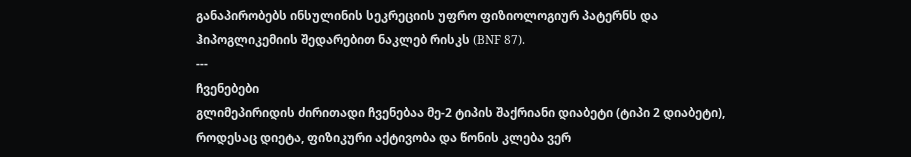განაპირობებს ინსულინის სეკრეციის უფრო ფიზიოლოგიურ პატერნს და ჰიპოგლიკემიის შედარებით ნაკლებ რისკს (BNF 87).
---
ჩვენებები
გლიმეპირიდის ძირითადი ჩვენებაა მე-2 ტიპის შაქრიანი დიაბეტი (ტიპი 2 დიაბეტი), როდესაც დიეტა, ფიზიკური აქტივობა და წონის კლება ვერ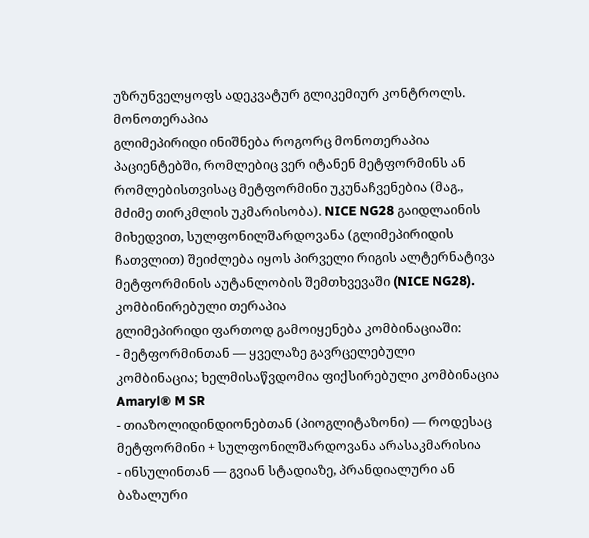უზრუნველყოფს ადეკვატურ გლიკემიურ კონტროლს.
მონოთერაპია
გლიმეპირიდი ინიშნება როგორც მონოთერაპია პაციენტებში, რომლებიც ვერ იტანენ მეტფორმინს ან რომლებისთვისაც მეტფორმინი უკუნაჩვენებია (მაგ., მძიმე თირკმლის უკმარისობა). NICE NG28 გაიდლაინის მიხედვით, სულფონილშარდოვანა (გლიმეპირიდის ჩათვლით) შეიძლება იყოს პირველი რიგის ალტერნატივა მეტფორმინის აუტანლობის შემთხვევაში (NICE NG28).
კომბინირებული თერაპია
გლიმეპირიდი ფართოდ გამოიყენება კომბინაციაში:
- მეტფორმინთან — ყველაზე გავრცელებული კომბინაცია; ხელმისაწვდომია ფიქსირებული კომბინაცია Amaryl® M SR
- თიაზოლიდინდიონებთან (პიოგლიტაზონი) — როდესაც მეტფორმინი + სულფონილშარდოვანა არასაკმარისია
- ინსულინთან — გვიან სტადიაზე, პრანდიალური ან ბაზალური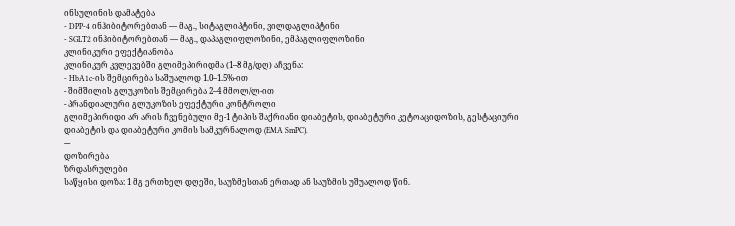ინსულინის დამატება
- DPP-4 ინჰიბიტორებთან — მაგ., სიტაგლიპტინი, ვილდაგლიპტინი
- SGLT2 ინჰიბიტორებთან — მაგ., დაპაგლიფლოზინი, ემპაგლიფლოზინი
კლინიკური ეფექტიანობა
კლინიკურ კვლევებში გლიმეპირიდმა (1–8 მგ/დღ) აჩვენა:
- HbA1c-ის შემცირება საშუალოდ 1.0–1.5%-ით
- შიმშილის გლუკოზის შემცირება 2–4 მმოლ/ლ-ით
- პრანდიალური გლუკოზის ეფექტური კონტროლი
გლიმეპირიდი არ არის ჩვენებული მე-1 ტიპის შაქრიანი დიაბეტის, დიაბეტური კეტოაციდოზის, გესტაციური დიაბეტის და დიაბეტური კომის სამკურნალოდ (EMA SmPC).
---
დოზირება
ზრდასრულები
საწყისი დოზა: 1 მგ ერთხელ დღეში, საუზმესთან ერთად ან საუზმის უშუალოდ წინ.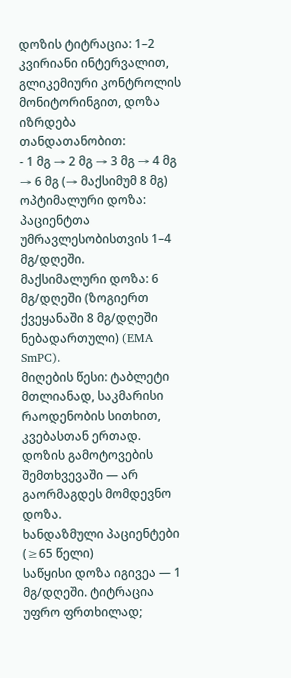დოზის ტიტრაცია: 1–2 კვირიანი ინტერვალით, გლიკემიური კონტროლის მონიტორინგით, დოზა იზრდება თანდათანობით:
- 1 მგ → 2 მგ → 3 მგ → 4 მგ → 6 მგ (→ მაქსიმუმ 8 მგ)
ოპტიმალური დოზა: პაციენტთა უმრავლესობისთვის 1–4 მგ/დღეში.
მაქსიმალური დოზა: 6 მგ/დღეში (ზოგიერთ ქვეყანაში 8 მგ/დღეში ნებადართული) (EMA SmPC).
მიღების წესი: ტაბლეტი მთლიანად, საკმარისი რაოდენობის სითხით, კვებასთან ერთად. დოზის გამოტოვების შემთხვევაში — არ გაორმაგდეს მომდევნო დოზა.
ხანდაზმული პაციენტები (≥65 წელი)
საწყისი დოზა იგივეა — 1 მგ/დღეში. ტიტრაცია უფრო ფრთხილად;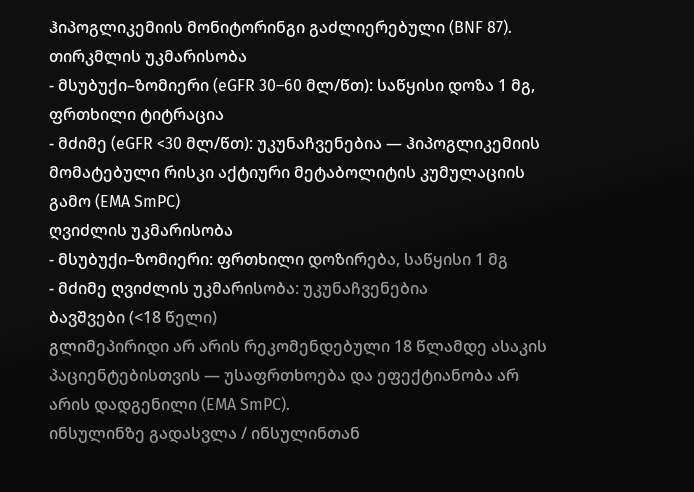ჰიპოგლიკემიის მონიტორინგი გაძლიერებული (BNF 87).
თირკმლის უკმარისობა
- მსუბუქი–ზომიერი (eGFR 30–60 მლ/წთ): საწყისი დოზა 1 მგ, ფრთხილი ტიტრაცია
- მძიმე (eGFR <30 მლ/წთ): უკუნაჩვენებია — ჰიპოგლიკემიის მომატებული რისკი აქტიური მეტაბოლიტის კუმულაციის გამო (EMA SmPC)
ღვიძლის უკმარისობა
- მსუბუქი–ზომიერი: ფრთხილი დოზირება, საწყისი 1 მგ
- მძიმე ღვიძლის უკმარისობა: უკუნაჩვენებია
ბავშვები (<18 წელი)
გლიმეპირიდი არ არის რეკომენდებული 18 წლამდე ასაკის პაციენტებისთვის — უსაფრთხოება და ეფექტიანობა არ არის დადგენილი (EMA SmPC).
ინსულინზე გადასვლა / ინსულინთან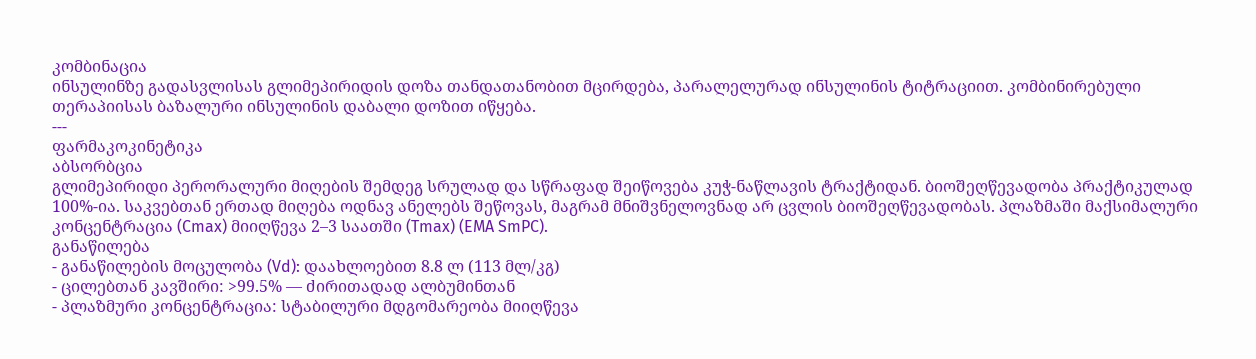კომბინაცია
ინსულინზე გადასვლისას გლიმეპირიდის დოზა თანდათანობით მცირდება, პარალელურად ინსულინის ტიტრაციით. კომბინირებული თერაპიისას ბაზალური ინსულინის დაბალი დოზით იწყება.
---
ფარმაკოკინეტიკა
აბსორბცია
გლიმეპირიდი პერორალური მიღების შემდეგ სრულად და სწრაფად შეიწოვება კუჭ-ნაწლავის ტრაქტიდან. ბიოშეღწევადობა პრაქტიკულად 100%-ია. საკვებთან ერთად მიღება ოდნავ ანელებს შეწოვას, მაგრამ მნიშვნელოვნად არ ცვლის ბიოშეღწევადობას. პლაზმაში მაქსიმალური კონცენტრაცია (Cmax) მიიღწევა 2–3 საათში (Tmax) (EMA SmPC).
განაწილება
- განაწილების მოცულობა (Vd): დაახლოებით 8.8 ლ (113 მლ/კგ)
- ცილებთან კავშირი: >99.5% — ძირითადად ალბუმინთან
- პლაზმური კონცენტრაცია: სტაბილური მდგომარეობა მიიღწევა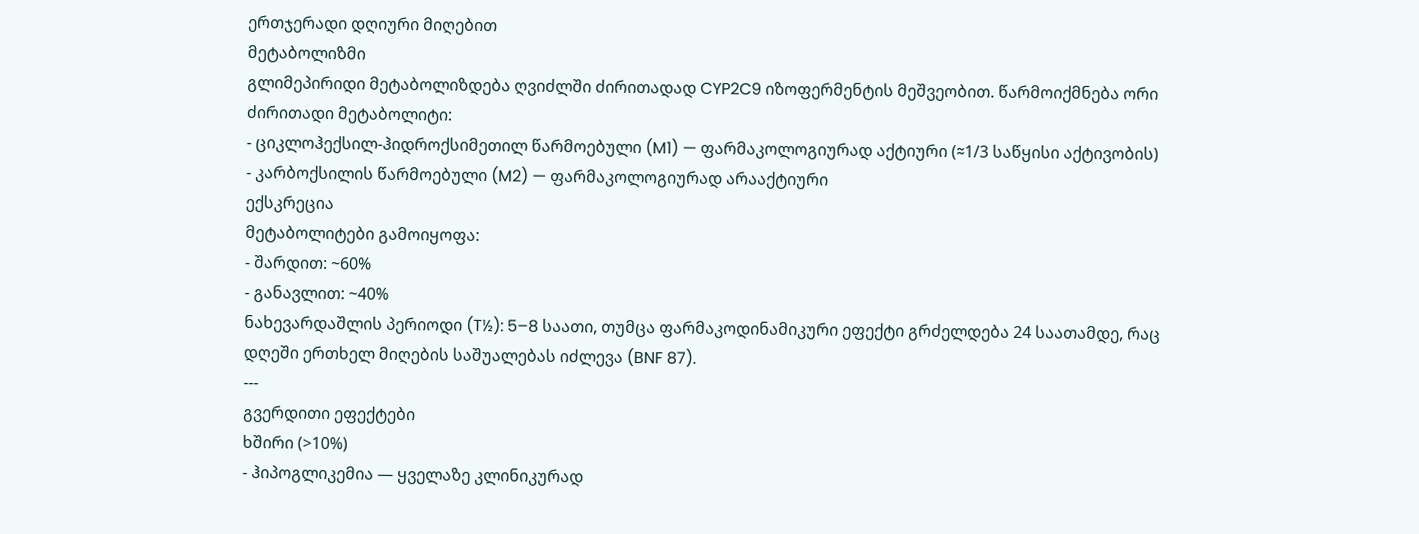ერთჯერადი დღიური მიღებით
მეტაბოლიზმი
გლიმეპირიდი მეტაბოლიზდება ღვიძლში ძირითადად CYP2C9 იზოფერმენტის მეშვეობით. წარმოიქმნება ორი ძირითადი მეტაბოლიტი:
- ციკლოჰექსილ-ჰიდროქსიმეთილ წარმოებული (M1) — ფარმაკოლოგიურად აქტიური (≈1/3 საწყისი აქტივობის)
- კარბოქსილის წარმოებული (M2) — ფარმაკოლოგიურად არააქტიური
ექსკრეცია
მეტაბოლიტები გამოიყოფა:
- შარდით: ~60%
- განავლით: ~40%
ნახევარდაშლის პერიოდი (T½): 5–8 საათი, თუმცა ფარმაკოდინამიკური ეფექტი გრძელდება 24 საათამდე, რაც დღეში ერთხელ მიღების საშუალებას იძლევა (BNF 87).
---
გვერდითი ეფექტები
ხშირი (>10%)
- ჰიპოგლიკემია — ყველაზე კლინიკურად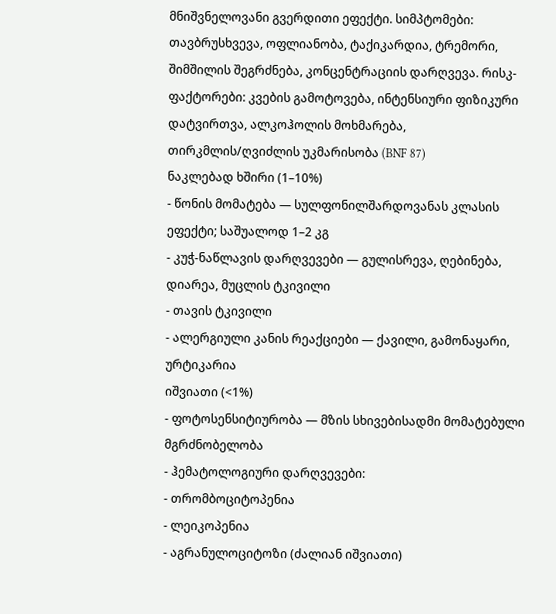მნიშვნელოვანი გვერდითი ეფექტი. სიმპტომები: თავბრუსხვევა, ოფლიანობა, ტაქიკარდია, ტრემორი, შიმშილის შეგრძნება, კონცენტრაციის დარღვევა. რისკ-ფაქტორები: კვების გამოტოვება, ინტენსიური ფიზიკური დატვირთვა, ალკოჰოლის მოხმარება, თირკმლის/ღვიძლის უკმარისობა (BNF 87)
ნაკლებად ხშირი (1–10%)
- წონის მომატება — სულფონილშარდოვანას კლასის ეფექტი; საშუალოდ 1–2 კგ
- კუჭ-ნაწლავის დარღვევები — გულისრევა, ღებინება, დიარეა, მუცლის ტკივილი
- თავის ტკივილი
- ალერგიული კანის რეაქციები — ქავილი, გამონაყარი, ურტიკარია
იშვიათი (<1%)
- ფოტოსენსიტიურობა — მზის სხივებისადმი მომატებული მგრძნობელობა
- ჰემატოლოგიური დარღვევები:
- თრომბოციტოპენია
- ლეიკოპენია
- აგრანულოციტოზი (ძალიან იშვიათი)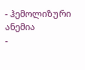- ჰემოლიზური ანემია
-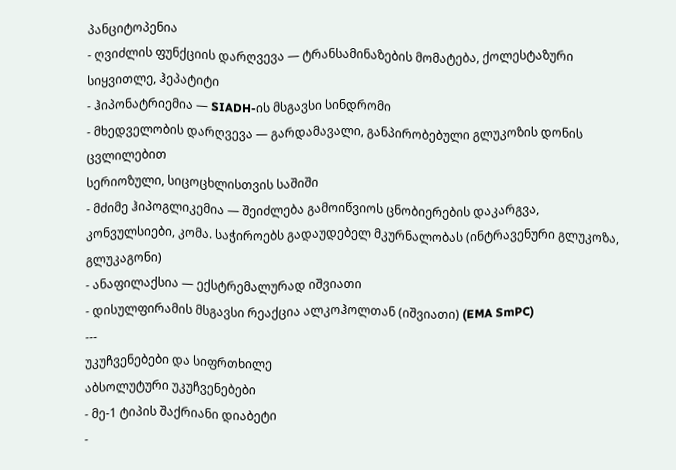პანციტოპენია
- ღვიძლის ფუნქციის დარღვევა — ტრანსამინაზების მომატება, ქოლესტაზური სიყვითლე, ჰეპატიტი
- ჰიპონატრიემია — SIADH-ის მსგავსი სინდრომი
- მხედველობის დარღვევა — გარდამავალი, განპირობებული გლუკოზის დონის ცვლილებით
სერიოზული, სიცოცხლისთვის საშიში
- მძიმე ჰიპოგლიკემია — შეიძლება გამოიწვიოს ცნობიერების დაკარგვა, კონვულსიები, კომა. საჭიროებს გადაუდებელ მკურნალობას (ინტრავენური გლუკოზა, გლუკაგონი)
- ანაფილაქსია — ექსტრემალურად იშვიათი
- დისულფირამის მსგავსი რეაქცია ალკოჰოლთან (იშვიათი) (EMA SmPC)
---
უკუჩვენებები და სიფრთხილე
აბსოლუტური უკუჩვენებები
- მე-1 ტიპის შაქრიანი დიაბეტი
-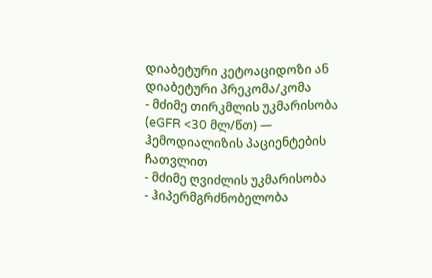დიაბეტური კეტოაციდოზი ან დიაბეტური პრეკომა/კომა
- მძიმე თირკმლის უკმარისობა (eGFR <30 მლ/წთ) — ჰემოდიალიზის პაციენტების ჩათვლით
- მძიმე ღვიძლის უკმარისობა
- ჰიპერმგრძნობელობა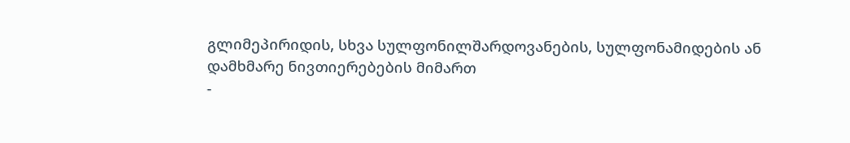გლიმეპირიდის, სხვა სულფონილშარდოვანების, სულფონამიდების ან დამხმარე ნივთიერებების მიმართ
-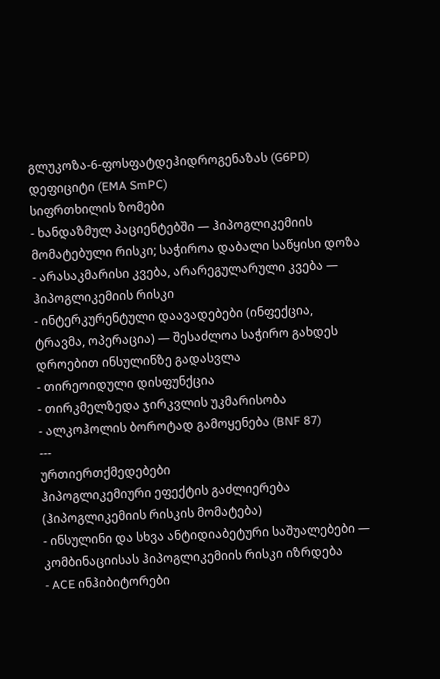გლუკოზა-6-ფოსფატდეჰიდროგენაზას (G6PD) დეფიციტი (EMA SmPC)
სიფრთხილის ზომები
- ხანდაზმულ პაციენტებში — ჰიპოგლიკემიის მომატებული რისკი; საჭიროა დაბალი საწყისი დოზა
- არასაკმარისი კვება, არარეგულარული კვება — ჰიპოგლიკემიის რისკი
- ინტერკურენტული დაავადებები (ინფექცია, ტრავმა, ოპერაცია) — შესაძლოა საჭირო გახდეს დროებით ინსულინზე გადასვლა
- თირეოიდული დისფუნქცია
- თირკმელზედა ჯირკვლის უკმარისობა
- ალკოჰოლის ბოროტად გამოყენება (BNF 87)
---
ურთიერთქმედებები
ჰიპოგლიკემიური ეფექტის გაძლიერება (ჰიპოგლიკემიის რისკის მომატება)
- ინსულინი და სხვა ანტიდიაბეტური საშუალებები — კომბინაციისას ჰიპოგლიკემიის რისკი იზრდება
- ACE ინჰიბიტორები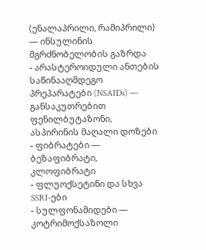(ენალაპრილი, რამიპრილი) — ინსულინის მგრძნობელობის გაზრდა
- არასტეროიდული ანთების საწინააღმდეგო პრეპარატები (NSAIDs) — განსაკუთრებით ფენილბუტაზონი, ასპირინის მაღალი დოზები
- ფიბრატები — ბეზაფიბრატი, კლოფიბრატი
- ფლუოქსეტინი და სხვა SSRI-ები
- სულფონამიდები — კოტრიმოქსაზოლი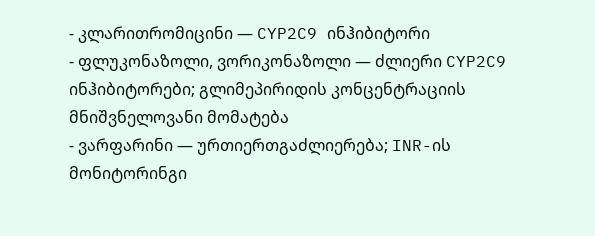- კლარითრომიცინი — CYP2C9 ინჰიბიტორი
- ფლუკონაზოლი, ვორიკონაზოლი — ძლიერი CYP2C9 ინჰიბიტორები; გლიმეპირიდის კონცენტრაციის მნიშვნელოვანი მომატება
- ვარფარინი — ურთიერთგაძლიერება; INR-ის მონიტორინგი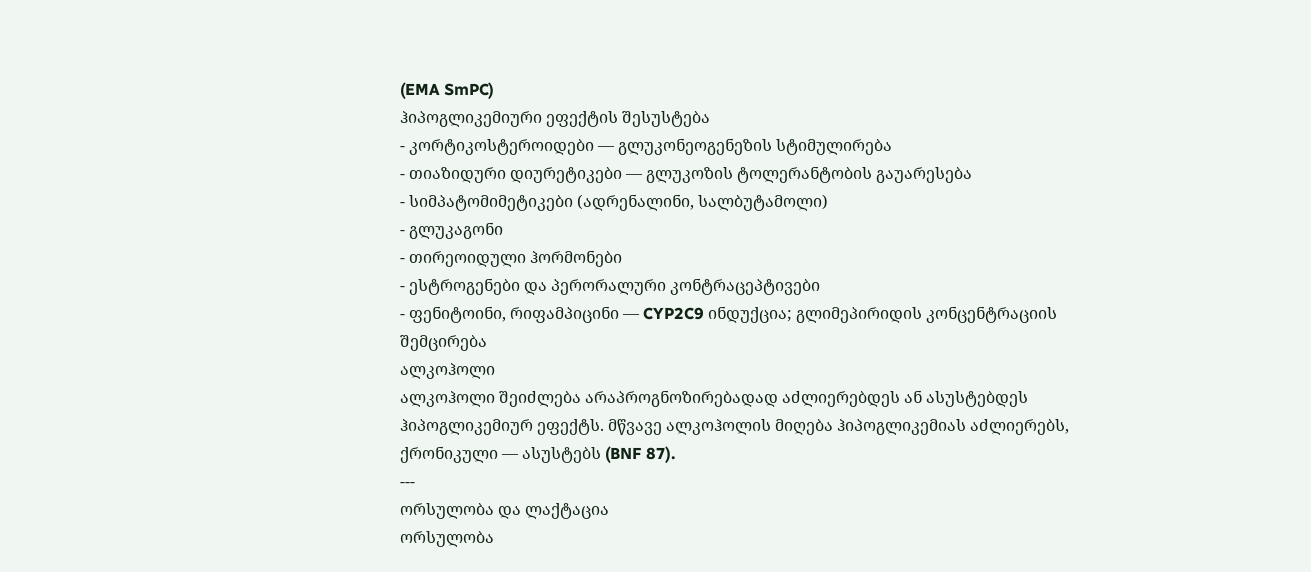(EMA SmPC)
ჰიპოგლიკემიური ეფექტის შესუსტება
- კორტიკოსტეროიდები — გლუკონეოგენეზის სტიმულირება
- თიაზიდური დიურეტიკები — გლუკოზის ტოლერანტობის გაუარესება
- სიმპატომიმეტიკები (ადრენალინი, სალბუტამოლი)
- გლუკაგონი
- თირეოიდული ჰორმონები
- ესტროგენები და პერორალური კონტრაცეპტივები
- ფენიტოინი, რიფამპიცინი — CYP2C9 ინდუქცია; გლიმეპირიდის კონცენტრაციის შემცირება
ალკოჰოლი
ალკოჰოლი შეიძლება არაპროგნოზირებადად აძლიერებდეს ან ასუსტებდეს ჰიპოგლიკემიურ ეფექტს. მწვავე ალკოჰოლის მიღება ჰიპოგლიკემიას აძლიერებს, ქრონიკული — ასუსტებს (BNF 87).
---
ორსულობა და ლაქტაცია
ორსულობა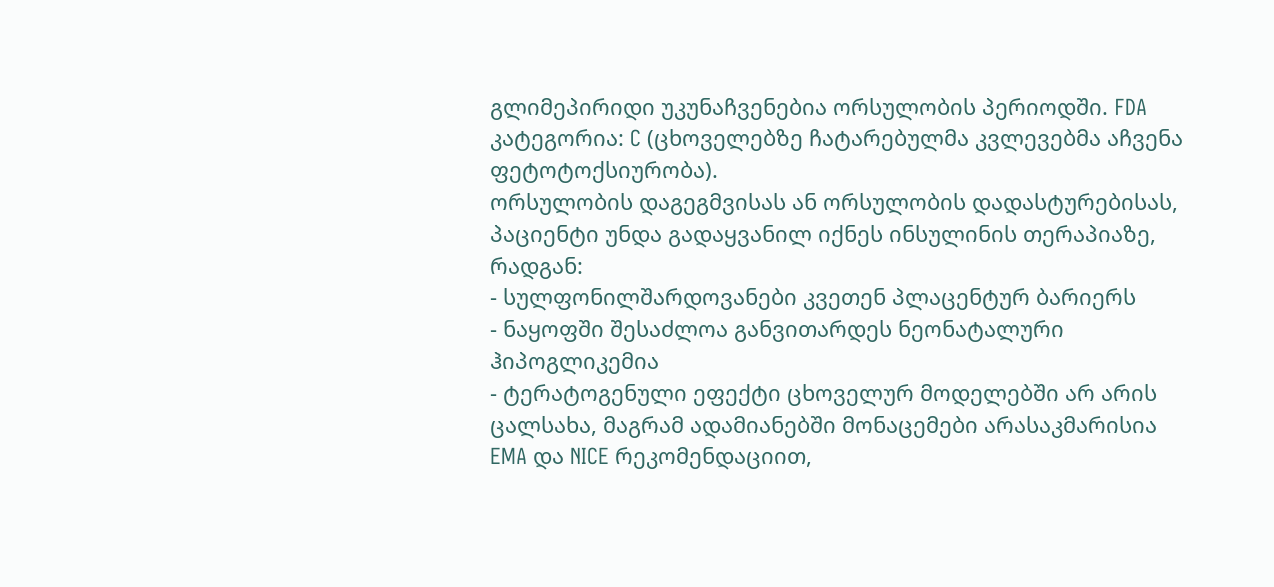გლიმეპირიდი უკუნაჩვენებია ორსულობის პერიოდში. FDA კატეგორია: C (ცხოველებზე ჩატარებულმა კვლევებმა აჩვენა ფეტოტოქსიურობა).
ორსულობის დაგეგმვისას ან ორსულობის დადასტურებისას, პაციენტი უნდა გადაყვანილ იქნეს ინსულინის თერაპიაზე, რადგან:
- სულფონილშარდოვანები კვეთენ პლაცენტურ ბარიერს
- ნაყოფში შესაძლოა განვითარდეს ნეონატალური ჰიპოგლიკემია
- ტერატოგენული ეფექტი ცხოველურ მოდელებში არ არის ცალსახა, მაგრამ ადამიანებში მონაცემები არასაკმარისია
EMA და NICE რეკომენდაციით,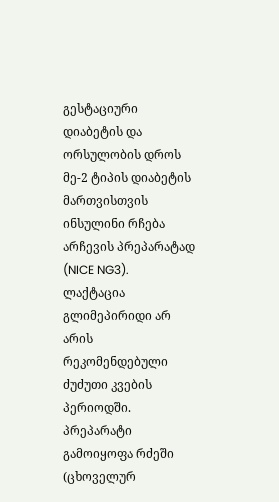გესტაციური დიაბეტის და ორსულობის დროს მე-2 ტიპის დიაბეტის მართვისთვის ინსულინი რჩება არჩევის პრეპარატად (NICE NG3).
ლაქტაცია
გლიმეპირიდი არ არის რეკომენდებული ძუძუთი კვების პერიოდში. პრეპარატი გამოიყოფა რძეში (ცხოველურ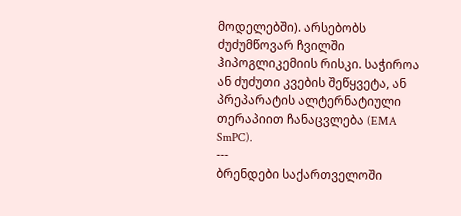მოდელებში). არსებობს ძუძუმწოვარ ჩვილში ჰიპოგლიკემიის რისკი. საჭიროა ან ძუძუთი კვების შეწყვეტა, ან პრეპარატის ალტერნატიული თერაპიით ჩანაცვლება (EMA SmPC).
---
ბრენდები საქართველოში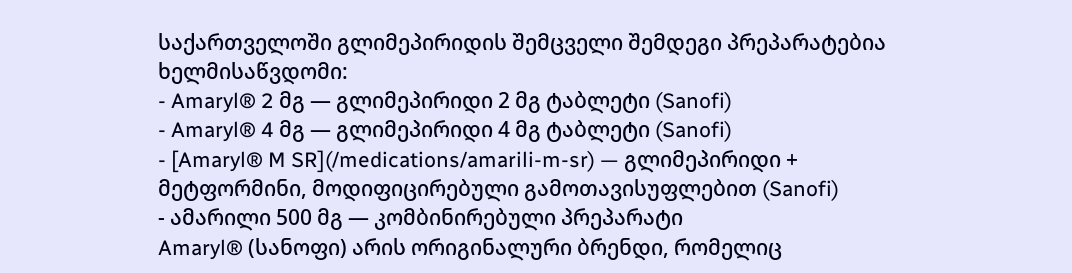საქართველოში გლიმეპირიდის შემცველი შემდეგი პრეპარატებია ხელმისაწვდომი:
- Amaryl® 2 მგ — გლიმეპირიდი 2 მგ ტაბლეტი (Sanofi)
- Amaryl® 4 მგ — გლიმეპირიდი 4 მგ ტაბლეტი (Sanofi)
- [Amaryl® M SR](/medications/amarili-m-sr) — გლიმეპირიდი + მეტფორმინი, მოდიფიცირებული გამოთავისუფლებით (Sanofi)
- ამარილი 500 მგ — კომბინირებული პრეპარატი
Amaryl® (სანოფი) არის ორიგინალური ბრენდი, რომელიც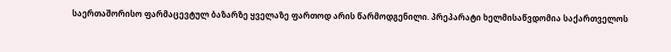საერთაშორისო ფარმაცევტულ ბაზარზე ყველაზე ფართოდ არის წარმოდგენილი. პრეპარატი ხელმისაწვდომია საქართველოს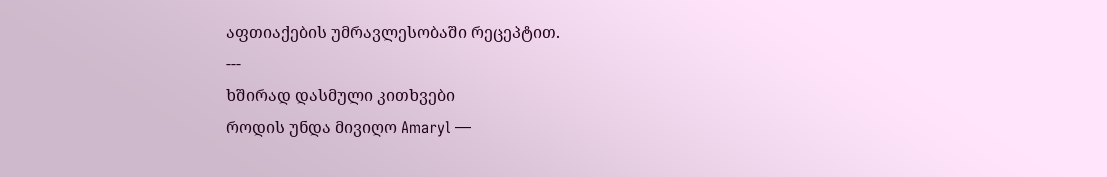აფთიაქების უმრავლესობაში რეცეპტით.
---
ხშირად დასმული კითხვები
როდის უნდა მივიღო Amaryl —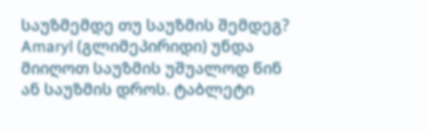საუზმემდე თუ საუზმის შემდეგ?
Amaryl (გლიმეპირიდი) უნდა მიიღოთ საუზმის უშუალოდ წინ ან საუზმის დროს. ტაბლეტი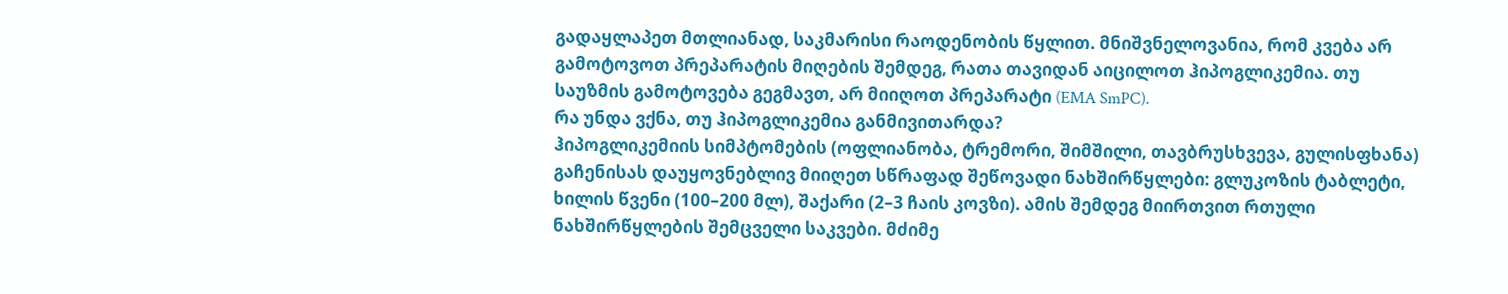გადაყლაპეთ მთლიანად, საკმარისი რაოდენობის წყლით. მნიშვნელოვანია, რომ კვება არ გამოტოვოთ პრეპარატის მიღების შემდეგ, რათა თავიდან აიცილოთ ჰიპოგლიკემია. თუ საუზმის გამოტოვება გეგმავთ, არ მიიღოთ პრეპარატი (EMA SmPC).
რა უნდა ვქნა, თუ ჰიპოგლიკემია განმივითარდა?
ჰიპოგლიკემიის სიმპტომების (ოფლიანობა, ტრემორი, შიმშილი, თავბრუსხვევა, გულისფხანა) გაჩენისას დაუყოვნებლივ მიიღეთ სწრაფად შეწოვადი ნახშირწყლები: გლუკოზის ტაბლეტი, ხილის წვენი (100–200 მლ), შაქარი (2–3 ჩაის კოვზი). ამის შემდეგ მიირთვით რთული ნახშირწყლების შემცველი საკვები. მძიმე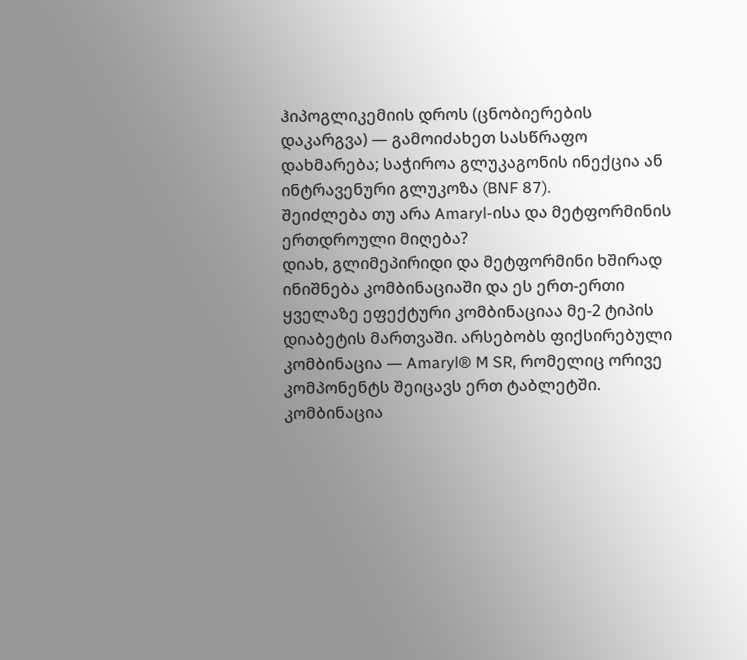ჰიპოგლიკემიის დროს (ცნობიერების დაკარგვა) — გამოიძახეთ სასწრაფო დახმარება; საჭიროა გლუკაგონის ინექცია ან ინტრავენური გლუკოზა (BNF 87).
შეიძლება თუ არა Amaryl-ისა და მეტფორმინის ერთდროული მიღება?
დიახ, გლიმეპირიდი და მეტფორმინი ხშირად ინიშნება კომბინაციაში და ეს ერთ-ერთი ყველაზე ეფექტური კომბინაციაა მე-2 ტიპის დიაბეტის მართვაში. არსებობს ფიქსირებული კომბინაცია — Amaryl® M SR, რომელიც ორივე კომპონენტს შეიცავს ერთ ტაბლეტში. კომბინაცია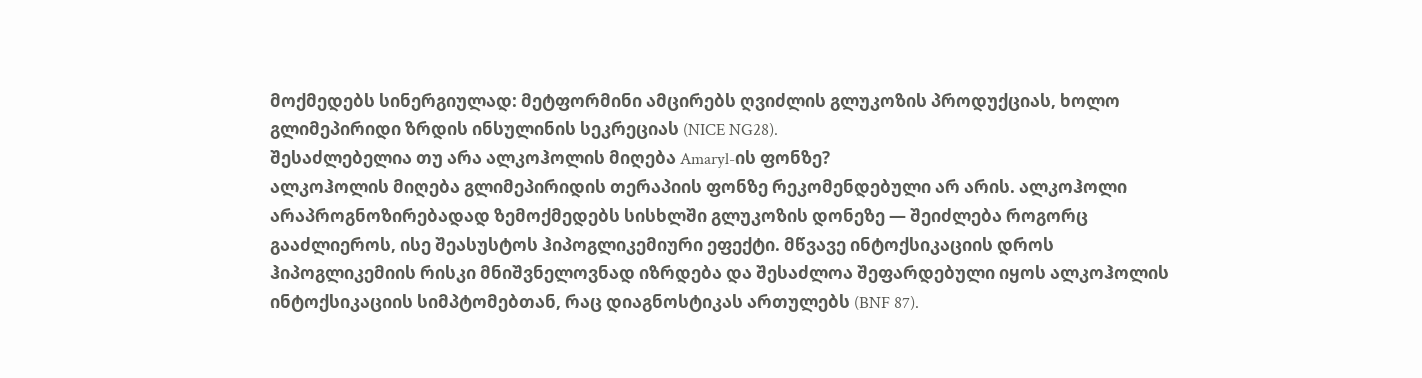მოქმედებს სინერგიულად: მეტფორმინი ამცირებს ღვიძლის გლუკოზის პროდუქციას, ხოლო გლიმეპირიდი ზრდის ინსულინის სეკრეციას (NICE NG28).
შესაძლებელია თუ არა ალკოჰოლის მიღება Amaryl-ის ფონზე?
ალკოჰოლის მიღება გლიმეპირიდის თერაპიის ფონზე რეკომენდებული არ არის. ალკოჰოლი არაპროგნოზირებადად ზემოქმედებს სისხლში გლუკოზის დონეზე — შეიძლება როგორც გააძლიეროს, ისე შეასუსტოს ჰიპოგლიკემიური ეფექტი. მწვავე ინტოქსიკაციის დროს ჰიპოგლიკემიის რისკი მნიშვნელოვნად იზრდება და შესაძლოა შეფარდებული იყოს ალკოჰოლის ინტოქსიკაციის სიმპტომებთან, რაც დიაგნოსტიკას ართულებს (BNF 87).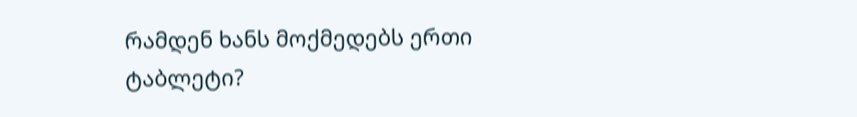რამდენ ხანს მოქმედებს ერთი ტაბლეტი?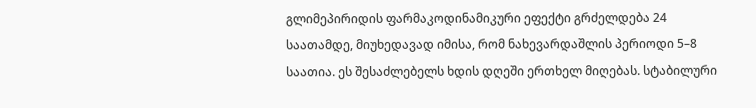გლიმეპირიდის ფარმაკოდინამიკური ეფექტი გრძელდება 24 საათამდე, მიუხედავად იმისა, რომ ნახევარდაშლის პერიოდი 5–8 საათია. ეს შესაძლებელს ხდის დღეში ერთხელ მიღებას. სტაბილური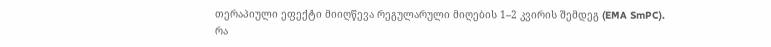თერაპიული ეფექტი მიიღწევა რეგულარული მიღების 1–2 კვირის შემდეგ (EMA SmPC).
რა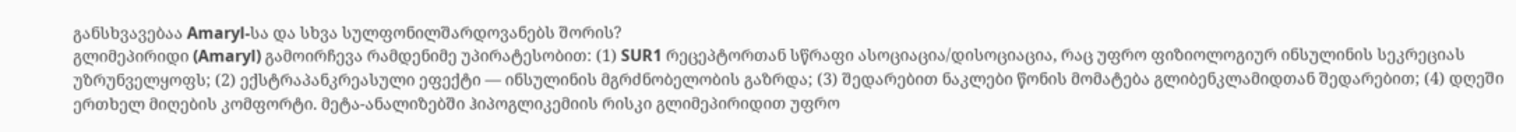განსხვავებაა Amaryl-სა და სხვა სულფონილშარდოვანებს შორის?
გლიმეპირიდი (Amaryl) გამოირჩევა რამდენიმე უპირატესობით: (1) SUR1 რეცეპტორთან სწრაფი ასოციაცია/დისოციაცია, რაც უფრო ფიზიოლოგიურ ინსულინის სეკრეციას უზრუნველყოფს; (2) ექსტრაპანკრეასული ეფექტი — ინსულინის მგრძნობელობის გაზრდა; (3) შედარებით ნაკლები წონის მომატება გლიბენკლამიდთან შედარებით; (4) დღეში ერთხელ მიღების კომფორტი. მეტა-ანალიზებში ჰიპოგლიკემიის რისკი გლიმეპირიდით უფრო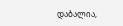დაბალია,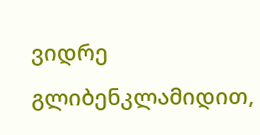ვიდრე გლიბენკლამიდით,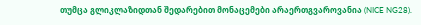თუმცა გლიკლაზიდთან შედარებით მონაცემები არაერთგვაროვანია (NICE NG28).